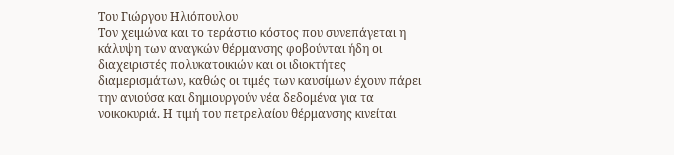Του Γιώργου Ηλιόπουλου
Τον χειμώνα και το τεράστιο κόστος που συνεπάγεται η κάλυψη των αναγκών θέρμανσης φοβούνται ήδη οι διαχειριστές πολυκατοικιών και οι ιδιοκτήτες διαμερισμάτων, καθώς οι τιμές των καυσίμων έχουν πάρει την ανιούσα και δημιουργούν νέα δεδομένα για τα νοικοκυριά. Η τιμή του πετρελαίου θέρμανσης κινείται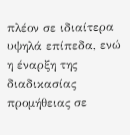πλέον σε ιδιαίτερα υψηλά επίπεδα, ενώ η έναρξη της διαδικασίας προμήθειας σε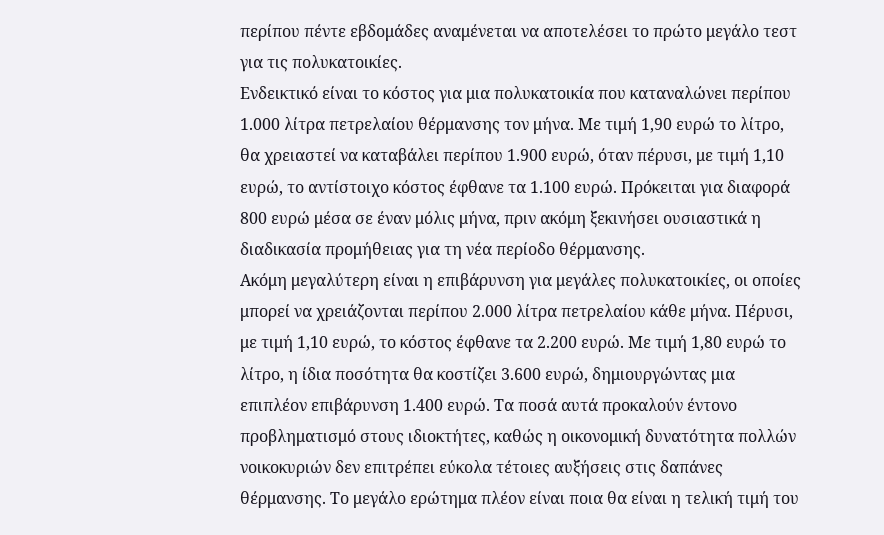περίπου πέντε εβδομάδες αναμένεται να αποτελέσει το πρώτο μεγάλο τεστ για τις πολυκατοικίες.
Ενδεικτικό είναι το κόστος για μια πολυκατοικία που καταναλώνει περίπου 1.000 λίτρα πετρελαίου θέρμανσης τον μήνα. Με τιμή 1,90 ευρώ το λίτρο, θα χρειαστεί να καταβάλει περίπου 1.900 ευρώ, όταν πέρυσι, με τιμή 1,10 ευρώ, το αντίστοιχο κόστος έφθανε τα 1.100 ευρώ. Πρόκειται για διαφορά 800 ευρώ μέσα σε έναν μόλις μήνα, πριν ακόμη ξεκινήσει ουσιαστικά η διαδικασία προμήθειας για τη νέα περίοδο θέρμανσης.
Ακόμη μεγαλύτερη είναι η επιβάρυνση για μεγάλες πολυκατοικίες, οι οποίες μπορεί να χρειάζονται περίπου 2.000 λίτρα πετρελαίου κάθε μήνα. Πέρυσι, με τιμή 1,10 ευρώ, το κόστος έφθανε τα 2.200 ευρώ. Με τιμή 1,80 ευρώ το λίτρο, η ίδια ποσότητα θα κοστίζει 3.600 ευρώ, δημιουργώντας μια επιπλέον επιβάρυνση 1.400 ευρώ. Τα ποσά αυτά προκαλούν έντονο προβληματισμό στους ιδιοκτήτες, καθώς η οικονομική δυνατότητα πολλών νοικοκυριών δεν επιτρέπει εύκολα τέτοιες αυξήσεις στις δαπάνες θέρμανσης. Το μεγάλο ερώτημα πλέον είναι ποια θα είναι η τελική τιμή του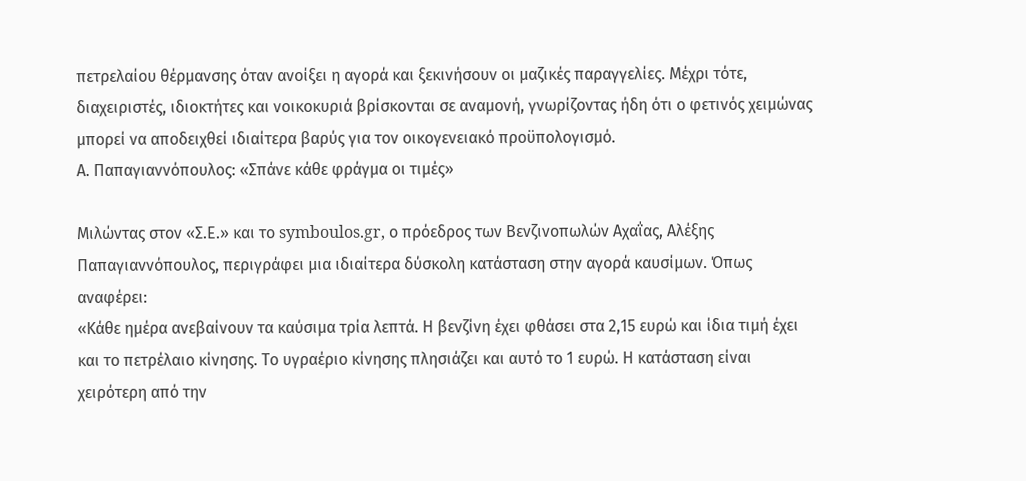πετρελαίου θέρμανσης όταν ανοίξει η αγορά και ξεκινήσουν οι μαζικές παραγγελίες. Μέχρι τότε, διαχειριστές, ιδιοκτήτες και νοικοκυριά βρίσκονται σε αναμονή, γνωρίζοντας ήδη ότι ο φετινός χειμώνας μπορεί να αποδειχθεί ιδιαίτερα βαρύς για τον οικογενειακό προϋπολογισμό.
Α. Παπαγιαννόπουλος: «Σπάνε κάθε φράγμα οι τιμές»

Μιλώντας στον «Σ.Ε.» και το symboulos.gr, ο πρόεδρος των Βενζινοπωλών Αχαΐας, Αλέξης Παπαγιαννόπουλος, περιγράφει μια ιδιαίτερα δύσκολη κατάσταση στην αγορά καυσίμων. Όπως αναφέρει:
«Κάθε ημέρα ανεβαίνουν τα καύσιμα τρία λεπτά. Η βενζίνη έχει φθάσει στα 2,15 ευρώ και ίδια τιμή έχει και το πετρέλαιο κίνησης. Το υγραέριο κίνησης πλησιάζει και αυτό το 1 ευρώ. Η κατάσταση είναι χειρότερη από την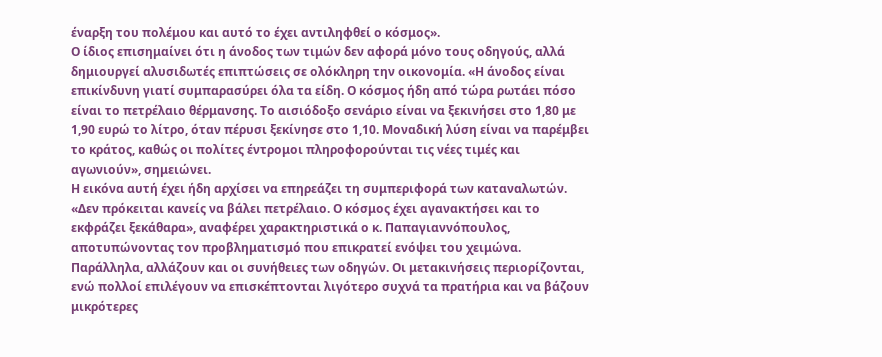έναρξη του πολέμου και αυτό το έχει αντιληφθεί ο κόσμος».
Ο ίδιος επισημαίνει ότι η άνοδος των τιμών δεν αφορά μόνο τους οδηγούς, αλλά δημιουργεί αλυσιδωτές επιπτώσεις σε ολόκληρη την οικονομία. «Η άνοδος είναι επικίνδυνη γιατί συμπαρασύρει όλα τα είδη. Ο κόσμος ήδη από τώρα ρωτάει πόσο είναι το πετρέλαιο θέρμανσης. Το αισιόδοξο σενάριο είναι να ξεκινήσει στο 1,80 με 1,90 ευρώ το λίτρο, όταν πέρυσι ξεκίνησε στο 1,10. Μοναδική λύση είναι να παρέμβει το κράτος, καθώς οι πολίτες έντρομοι πληροφορούνται τις νέες τιμές και αγωνιούν», σημειώνει.
Η εικόνα αυτή έχει ήδη αρχίσει να επηρεάζει τη συμπεριφορά των καταναλωτών. «Δεν πρόκειται κανείς να βάλει πετρέλαιο. Ο κόσμος έχει αγανακτήσει και το εκφράζει ξεκάθαρα», αναφέρει χαρακτηριστικά ο κ. Παπαγιαννόπουλος, αποτυπώνοντας τον προβληματισμό που επικρατεί ενόψει του χειμώνα.
Παράλληλα, αλλάζουν και οι συνήθειες των οδηγών. Οι μετακινήσεις περιορίζονται, ενώ πολλοί επιλέγουν να επισκέπτονται λιγότερο συχνά τα πρατήρια και να βάζουν μικρότερες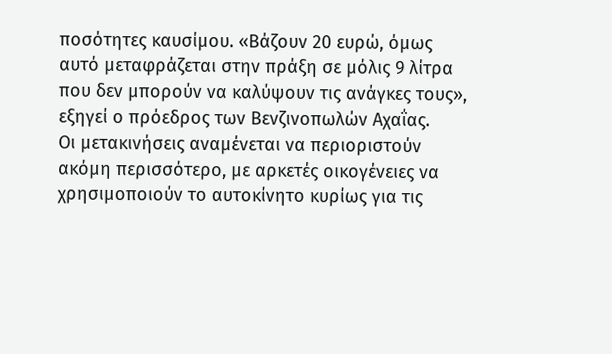ποσότητες καυσίμου. «Βάζουν 20 ευρώ, όμως αυτό μεταφράζεται στην πράξη σε μόλις 9 λίτρα που δεν μπορούν να καλύψουν τις ανάγκες τους», εξηγεί ο πρόεδρος των Βενζινοπωλών Αχαΐας.
Οι μετακινήσεις αναμένεται να περιοριστούν ακόμη περισσότερο, με αρκετές οικογένειες να χρησιμοποιούν το αυτοκίνητο κυρίως για τις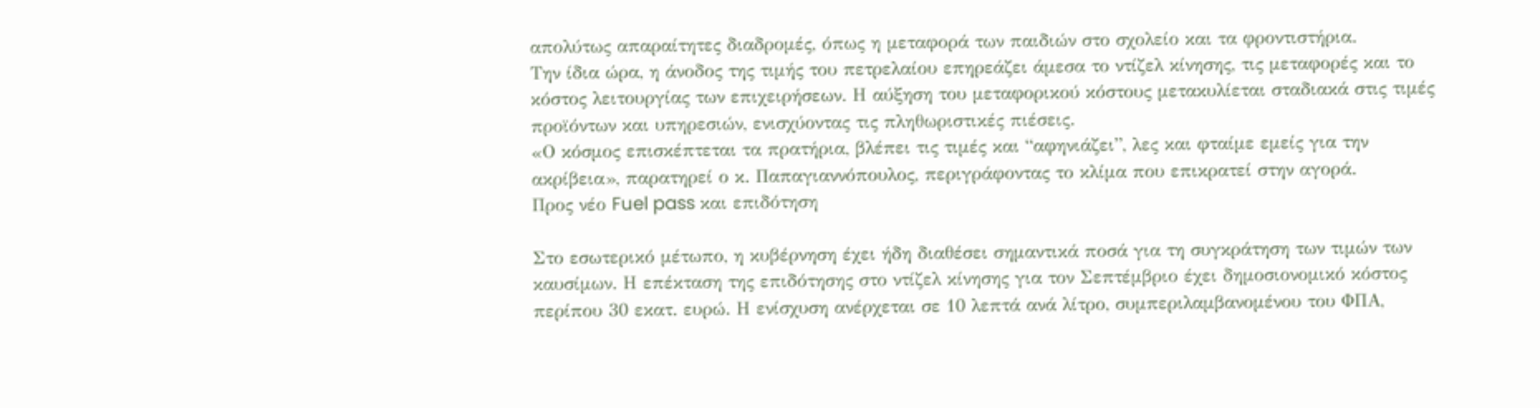απολύτως απαραίτητες διαδρομές, όπως η μεταφορά των παιδιών στο σχολείο και τα φροντιστήρια.
Την ίδια ώρα, η άνοδος της τιμής του πετρελαίου επηρεάζει άμεσα το ντίζελ κίνησης, τις μεταφορές και το κόστος λειτουργίας των επιχειρήσεων. Η αύξηση του μεταφορικού κόστους μετακυλίεται σταδιακά στις τιμές προϊόντων και υπηρεσιών, ενισχύοντας τις πληθωριστικές πιέσεις.
«Ο κόσμος επισκέπτεται τα πρατήρια, βλέπει τις τιμές και “αφηνιάζει”, λες και φταίμε εμείς για την ακρίβεια», παρατηρεί ο κ. Παπαγιαννόπουλος, περιγράφοντας το κλίμα που επικρατεί στην αγορά.
Προς νέο Fuel pass και επιδότηση

Στο εσωτερικό μέτωπο, η κυβέρνηση έχει ήδη διαθέσει σημαντικά ποσά για τη συγκράτηση των τιμών των καυσίμων. Η επέκταση της επιδότησης στο ντίζελ κίνησης για τον Σεπτέμβριο έχει δημοσιονομικό κόστος περίπου 30 εκατ. ευρώ. Η ενίσχυση ανέρχεται σε 10 λεπτά ανά λίτρο, συμπεριλαμβανομένου του ΦΠΑ,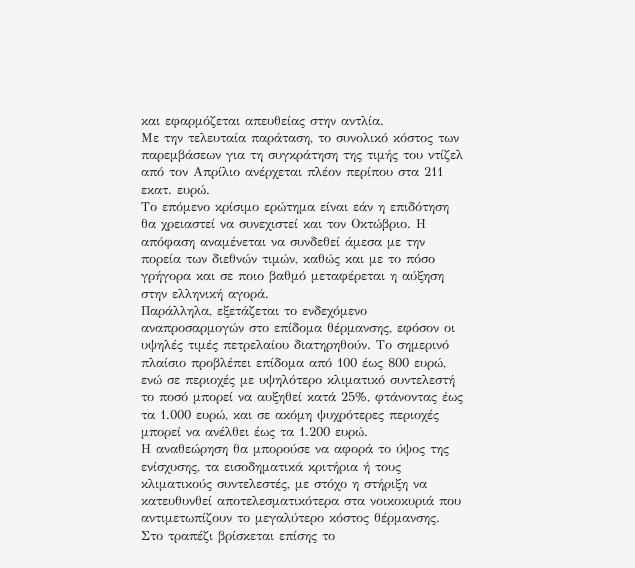και εφαρμόζεται απευθείας στην αντλία.
Με την τελευταία παράταση, το συνολικό κόστος των παρεμβάσεων για τη συγκράτηση της τιμής του ντίζελ από τον Απρίλιο ανέρχεται πλέον περίπου στα 211 εκατ. ευρώ.
Το επόμενο κρίσιμο ερώτημα είναι εάν η επιδότηση θα χρειαστεί να συνεχιστεί και τον Οκτώβριο. Η απόφαση αναμένεται να συνδεθεί άμεσα με την πορεία των διεθνών τιμών, καθώς και με το πόσο γρήγορα και σε ποιο βαθμό μεταφέρεται η αύξηση στην ελληνική αγορά.
Παράλληλα, εξετάζεται το ενδεχόμενο αναπροσαρμογών στο επίδομα θέρμανσης, εφόσον οι υψηλές τιμές πετρελαίου διατηρηθούν. Το σημερινό πλαίσιο προβλέπει επίδομα από 100 έως 800 ευρώ, ενώ σε περιοχές με υψηλότερο κλιματικό συντελεστή το ποσό μπορεί να αυξηθεί κατά 25%, φτάνοντας έως τα 1.000 ευρώ, και σε ακόμη ψυχρότερες περιοχές μπορεί να ανέλθει έως τα 1.200 ευρώ.
Η αναθεώρηση θα μπορούσε να αφορά το ύψος της ενίσχυσης, τα εισοδηματικά κριτήρια ή τους κλιματικούς συντελεστές, με στόχο η στήριξη να κατευθυνθεί αποτελεσματικότερα στα νοικοκυριά που αντιμετωπίζουν το μεγαλύτερο κόστος θέρμανσης.
Στο τραπέζι βρίσκεται επίσης το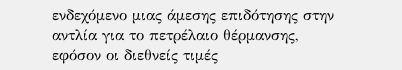ενδεχόμενο μιας άμεσης επιδότησης στην αντλία για το πετρέλαιο θέρμανσης, εφόσον οι διεθνείς τιμές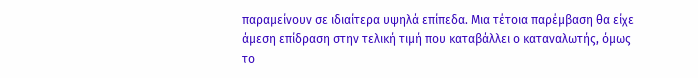παραμείνουν σε ιδιαίτερα υψηλά επίπεδα. Μια τέτοια παρέμβαση θα είχε άμεση επίδραση στην τελική τιμή που καταβάλλει ο καταναλωτής, όμως το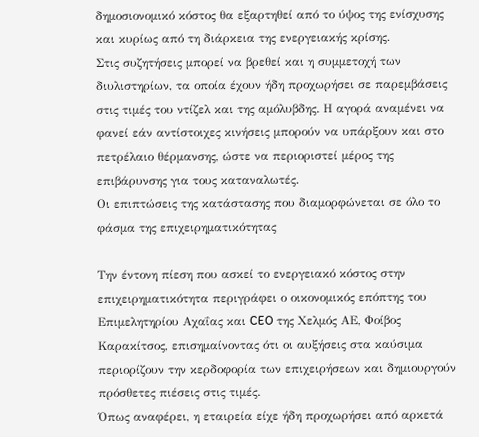δημοσιονομικό κόστος θα εξαρτηθεί από το ύψος της ενίσχυσης και κυρίως από τη διάρκεια της ενεργειακής κρίσης.
Στις συζητήσεις μπορεί να βρεθεί και η συμμετοχή των διυλιστηρίων, τα οποία έχουν ήδη προχωρήσει σε παρεμβάσεις στις τιμές του ντίζελ και της αμόλυβδης. Η αγορά αναμένει να φανεί εάν αντίστοιχες κινήσεις μπορούν να υπάρξουν και στο πετρέλαιο θέρμανσης, ώστε να περιοριστεί μέρος της επιβάρυνσης για τους καταναλωτές.
Οι επιπτώσεις της κατάστασης που διαμορφώνεται σε όλο το φάσμα της επιχειρηματικότητας

Την έντονη πίεση που ασκεί το ενεργειακό κόστος στην επιχειρηματικότητα περιγράφει ο οικονομικός επόπτης του Επιμελητηρίου Αχαΐας και CEO της Χελμός ΑΕ, Φοίβος Καρακίτσος, επισημαίνοντας ότι οι αυξήσεις στα καύσιμα περιορίζουν την κερδοφορία των επιχειρήσεων και δημιουργούν πρόσθετες πιέσεις στις τιμές.
Όπως αναφέρει, η εταιρεία είχε ήδη προχωρήσει από αρκετά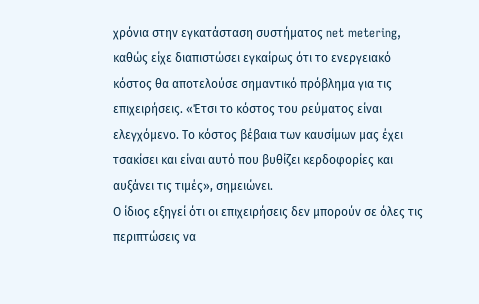χρόνια στην εγκατάσταση συστήματος net metering, καθώς είχε διαπιστώσει εγκαίρως ότι το ενεργειακό κόστος θα αποτελούσε σημαντικό πρόβλημα για τις επιχειρήσεις. «Έτσι το κόστος του ρεύματος είναι ελεγχόμενο. Το κόστος βέβαια των καυσίμων μας έχει τσακίσει και είναι αυτό που βυθίζει κερδοφορίες και αυξάνει τις τιμές», σημειώνει.
Ο ίδιος εξηγεί ότι οι επιχειρήσεις δεν μπορούν σε όλες τις περιπτώσεις να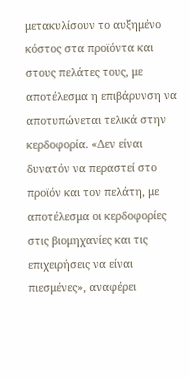μετακυλίσουν το αυξημένο κόστος στα προϊόντα και στους πελάτες τους, με αποτέλεσμα η επιβάρυνση να αποτυπώνεται τελικά στην κερδοφορία. «Δεν είναι δυνατόν να περαστεί στο προϊόν και τον πελάτη, με αποτέλεσμα οι κερδοφορίες στις βιομηχανίες και τις επιχειρήσεις να είναι πιεσμένες», αναφέρει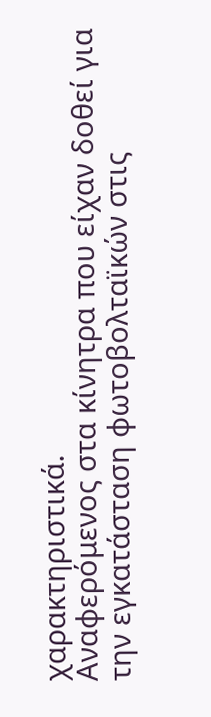χαρακτηριστικά.
Αναφερόμενος στα κίνητρα που είχαν δοθεί για την εγκατάσταση φωτοβολταϊκών στις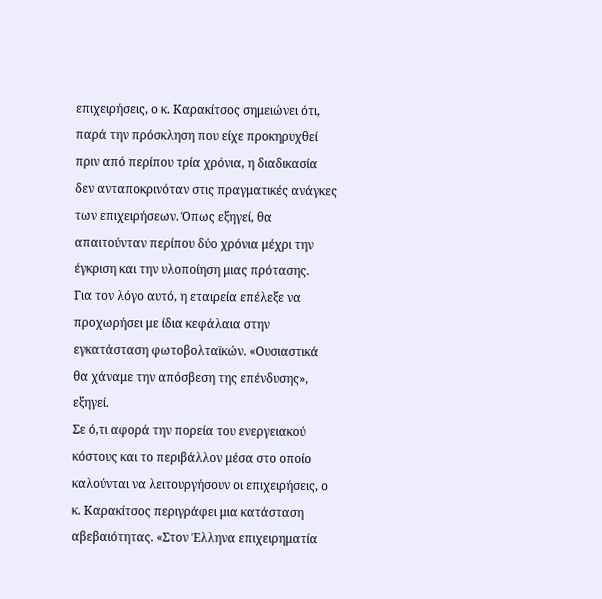επιχειρήσεις, ο κ. Καρακίτσος σημειώνει ότι, παρά την πρόσκληση που είχε προκηρυχθεί πριν από περίπου τρία χρόνια, η διαδικασία δεν ανταποκρινόταν στις πραγματικές ανάγκες των επιχειρήσεων. Όπως εξηγεί, θα απαιτούνταν περίπου δύο χρόνια μέχρι την έγκριση και την υλοποίηση μιας πρότασης.
Για τον λόγο αυτό, η εταιρεία επέλεξε να προχωρήσει με ίδια κεφάλαια στην εγκατάσταση φωτοβολταϊκών. «Ουσιαστικά θα χάναμε την απόσβεση της επένδυσης», εξηγεί.
Σε ό,τι αφορά την πορεία του ενεργειακού κόστους και το περιβάλλον μέσα στο οποίο καλούνται να λειτουργήσουν οι επιχειρήσεις, ο κ. Καρακίτσος περιγράφει μια κατάσταση αβεβαιότητας. «Στον Έλληνα επιχειρηματία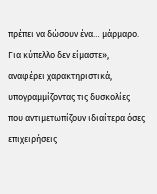πρέπει να δώσουν ένα… μάρμαρο. Για κύπελλο δεν είμαστε», αναφέρει χαρακτηριστικά, υπογραμμίζοντας τις δυσκολίες που αντιμετωπίζουν ιδιαίτερα όσες επιχειρήσεις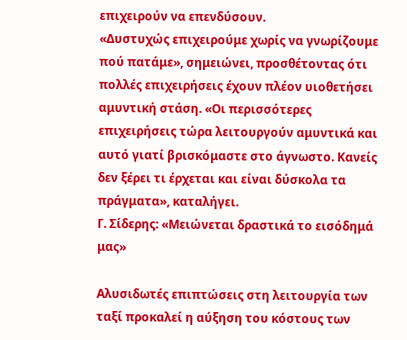επιχειρούν να επενδύσουν.
«Δυστυχώς επιχειρούμε χωρίς να γνωρίζουμε πού πατάμε», σημειώνει, προσθέτοντας ότι πολλές επιχειρήσεις έχουν πλέον υιοθετήσει αμυντική στάση. «Οι περισσότερες επιχειρήσεις τώρα λειτουργούν αμυντικά και αυτό γιατί βρισκόμαστε στο άγνωστο. Κανείς δεν ξέρει τι έρχεται και είναι δύσκολα τα πράγματα», καταλήγει.
Γ. Σίδερης: «Μειώνεται δραστικά το εισόδημά μας»

Αλυσιδωτές επιπτώσεις στη λειτουργία των ταξί προκαλεί η αύξηση του κόστους των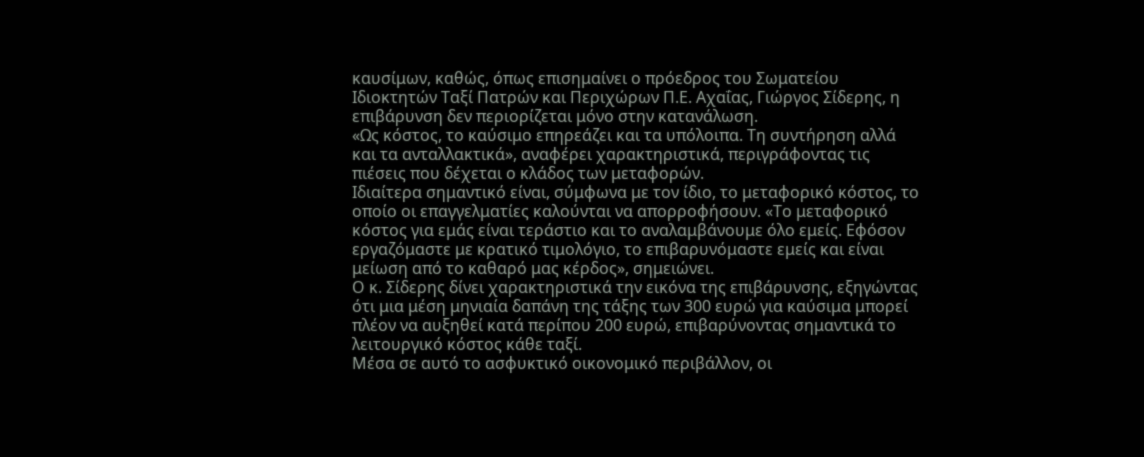καυσίμων, καθώς, όπως επισημαίνει ο πρόεδρος του Σωματείου Ιδιοκτητών Ταξί Πατρών και Περιχώρων Π.Ε. Αχαΐας, Γιώργος Σίδερης, η επιβάρυνση δεν περιορίζεται μόνο στην κατανάλωση.
«Ως κόστος, το καύσιμο επηρεάζει και τα υπόλοιπα. Τη συντήρηση αλλά και τα ανταλλακτικά», αναφέρει χαρακτηριστικά, περιγράφοντας τις πιέσεις που δέχεται ο κλάδος των μεταφορών.
Ιδιαίτερα σημαντικό είναι, σύμφωνα με τον ίδιο, το μεταφορικό κόστος, το οποίο οι επαγγελματίες καλούνται να απορροφήσουν. «Το μεταφορικό κόστος για εμάς είναι τεράστιο και το αναλαμβάνουμε όλο εμείς. Εφόσον εργαζόμαστε με κρατικό τιμολόγιο, το επιβαρυνόμαστε εμείς και είναι μείωση από το καθαρό μας κέρδος», σημειώνει.
Ο κ. Σίδερης δίνει χαρακτηριστικά την εικόνα της επιβάρυνσης, εξηγώντας ότι μια μέση μηνιαία δαπάνη της τάξης των 300 ευρώ για καύσιμα μπορεί πλέον να αυξηθεί κατά περίπου 200 ευρώ, επιβαρύνοντας σημαντικά το λειτουργικό κόστος κάθε ταξί.
Μέσα σε αυτό το ασφυκτικό οικονομικό περιβάλλον, οι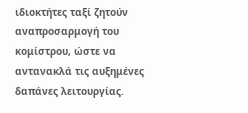ιδιοκτήτες ταξί ζητούν αναπροσαρμογή του κομίστρου, ώστε να αντανακλά τις αυξημένες δαπάνες λειτουργίας.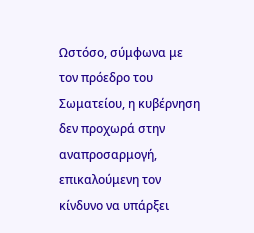Ωστόσο, σύμφωνα με τον πρόεδρο του Σωματείου, η κυβέρνηση δεν προχωρά στην αναπροσαρμογή, επικαλούμενη τον κίνδυνο να υπάρξει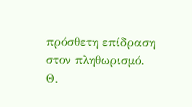πρόσθετη επίδραση στον πληθωρισμό.
Θ.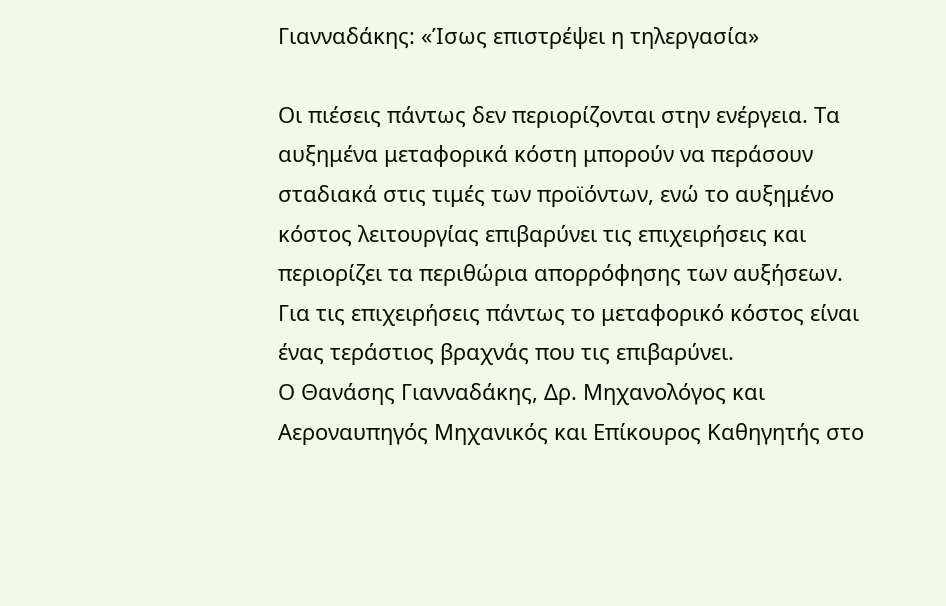Γιανναδάκης: «Ίσως επιστρέψει η τηλεργασία»

Οι πιέσεις πάντως δεν περιορίζονται στην ενέργεια. Τα αυξημένα μεταφορικά κόστη μπορούν να περάσουν σταδιακά στις τιμές των προϊόντων, ενώ το αυξημένο κόστος λειτουργίας επιβαρύνει τις επιχειρήσεις και περιορίζει τα περιθώρια απορρόφησης των αυξήσεων. Για τις επιχειρήσεις πάντως το μεταφορικό κόστος είναι ένας τεράστιος βραχνάς που τις επιβαρύνει.
Ο Θανάσης Γιανναδάκης, Δρ. Μηχανολόγος και Αεροναυπηγός Μηχανικός και Επίκουρος Καθηγητής στο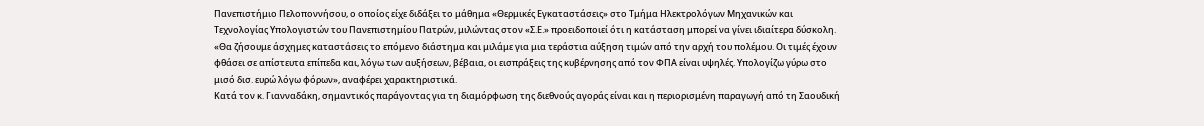Πανεπιστήμιο Πελοποννήσου, ο οποίος είχε διδάξει το μάθημα «Θερμικές Εγκαταστάσεις» στο Τμήμα Ηλεκτρολόγων Μηχανικών και Τεχνολογίας Υπολογιστών του Πανεπιστημίου Πατρών, μιλώντας στον «Σ.Ε.» προειδοποιεί ότι η κατάσταση μπορεί να γίνει ιδιαίτερα δύσκολη.
«Θα ζήσουμε άσχημες καταστάσεις το επόμενο διάστημα και μιλάμε για μια τεράστια αύξηση τιμών από την αρχή του πολέμου. Οι τιμές έχουν φθάσει σε απίστευτα επίπεδα και, λόγω των αυξήσεων, βέβαια, οι εισπράξεις της κυβέρνησης από τον ΦΠΑ είναι υψηλές. Υπολογίζω γύρω στο μισό δισ. ευρώ λόγω φόρων», αναφέρει χαρακτηριστικά.
Κατά τον κ. Γιανναδάκη, σημαντικός παράγοντας για τη διαμόρφωση της διεθνούς αγοράς είναι και η περιορισμένη παραγωγή από τη Σαουδική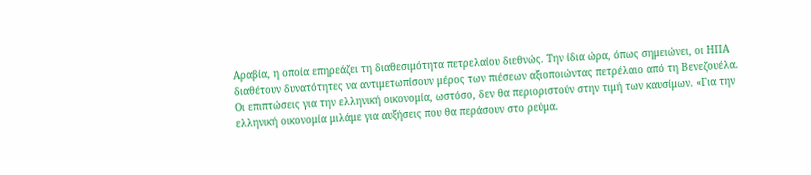Αραβία, η οποία επηρεάζει τη διαθεσιμότητα πετρελαίου διεθνώς. Την ίδια ώρα, όπως σημειώνει, οι ΗΠΑ διαθέτουν δυνατότητες να αντιμετωπίσουν μέρος των πιέσεων αξιοποιώντας πετρέλαιο από τη Βενεζουέλα.
Οι επιπτώσεις για την ελληνική οικονομία, ωστόσο, δεν θα περιοριστούν στην τιμή των καυσίμων. «Για την ελληνική οικονομία μιλάμε για αυξήσεις που θα περάσουν στο ρεύμα.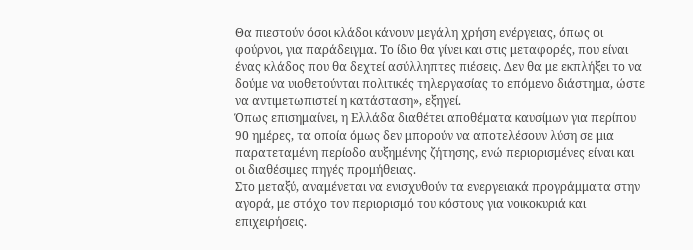Θα πιεστούν όσοι κλάδοι κάνουν μεγάλη χρήση ενέργειας, όπως οι φούρνοι, για παράδειγμα. Το ίδιο θα γίνει και στις μεταφορές, που είναι ένας κλάδος που θα δεχτεί ασύλληπτες πιέσεις. Δεν θα με εκπλήξει το να δούμε να υιοθετούνται πολιτικές τηλεργασίας το επόμενο διάστημα, ώστε να αντιμετωπιστεί η κατάσταση», εξηγεί.
Όπως επισημαίνει, η Ελλάδα διαθέτει αποθέματα καυσίμων για περίπου 90 ημέρες, τα οποία όμως δεν μπορούν να αποτελέσουν λύση σε μια παρατεταμένη περίοδο αυξημένης ζήτησης, ενώ περιορισμένες είναι και οι διαθέσιμες πηγές προμήθειας.
Στο μεταξύ, αναμένεται να ενισχυθούν τα ενεργειακά προγράμματα στην αγορά, με στόχο τον περιορισμό του κόστους για νοικοκυριά και επιχειρήσεις.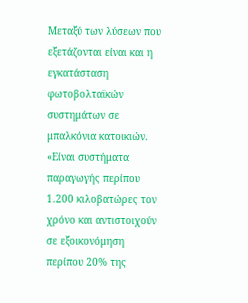Μεταξύ των λύσεων που εξετάζονται είναι και η εγκατάσταση φωτοβολταϊκών συστημάτων σε μπαλκόνια κατοικιών.
«Είναι συστήματα παραγωγής περίπου 1.200 κιλοβατώρες τον χρόνο και αντιστοιχούν σε εξοικονόμηση περίπου 20% της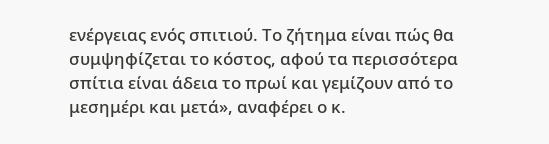ενέργειας ενός σπιτιού. Το ζήτημα είναι πώς θα συμψηφίζεται το κόστος, αφού τα περισσότερα σπίτια είναι άδεια το πρωί και γεμίζουν από το μεσημέρι και μετά», αναφέρει ο κ.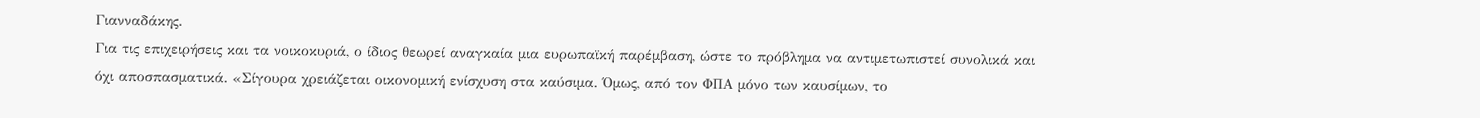Γιανναδάκης.
Για τις επιχειρήσεις και τα νοικοκυριά, ο ίδιος θεωρεί αναγκαία μια ευρωπαϊκή παρέμβαση, ώστε το πρόβλημα να αντιμετωπιστεί συνολικά και όχι αποσπασματικά. «Σίγουρα χρειάζεται οικονομική ενίσχυση στα καύσιμα. Όμως, από τον ΦΠΑ μόνο των καυσίμων, το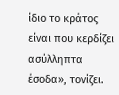ίδιο το κράτος είναι που κερδίζει ασύλληπτα έσοδα», τονίζει.